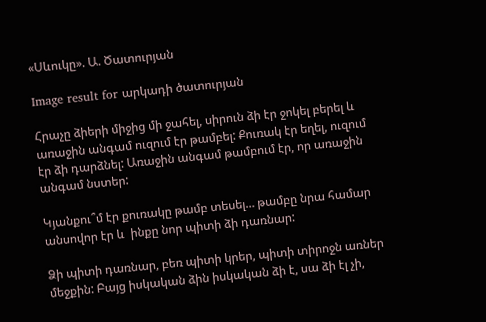«Սևուկը». Ա. Ծատուրյան

Image result for արկադի ծատուրյան

Հրաչը ձիերի միջից մի ջահել, սիրուն ձի էր ջոկել բերել և առաջին անգամ ուզում էր թամբել: Քուռակ էր եղել, ուզում էր ձի դարձնել: Առաջին անգամ թամբում էր, որ առաջին անգամ նստեր:

Կյանքու՞մ էր քուռակը թամբ տեսել… թամբը նրա համար անսովոր էր և  ինքը նոր պիտի ձի դառնար:

Ձի պիտի դառնար, բեռ պիտի կրեր, պիտի տիրոջն առներ մեջքին: Բայց իսկական ձին իսկական ձի է, սա ձի էլ չի,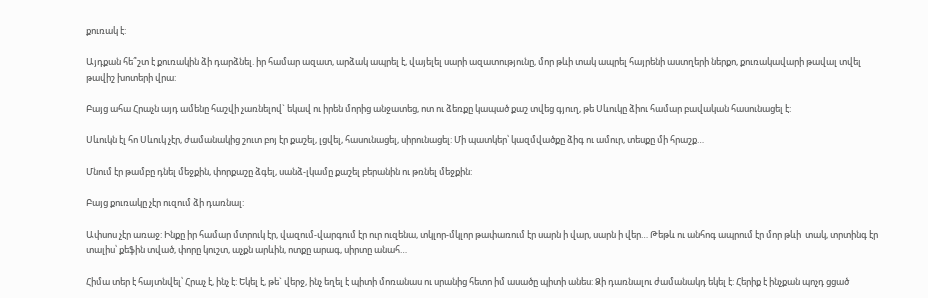քուռակ է:

Այդքան հե՞շտ է քուռակին ձի դարձնել. իր համար ազատ, արձակ ապրել է, վայելել սարի ազատությունը, մոր թևի տակ ապրել հայրենի աստղերի ներքո, քուռակավարի թավալ տվել թավիշ խոտերի վրա:

Բայց ահա Հրաչն այդ ամենը հաշվի չառնելով` եկավ ու իրեն մորից անջատեց, ոտ ու ձեռքը կապած քաշ տվեց գյուղ, թե Սևուկը ձիու համար բավական հասունացել է:

Սևուկն էլ հո Սևուկ չէր, ժամանակից շուտ բոյ էր քաշել, լցվել, հասունացել, սիրունացել: Մի պատկեր՝ կազմվածքը ձիգ ու ամուր, տեսքը մի հրաշք…

Մնում էր թամբը դնել մեջքին, փորքաշը ձգել, սանձ-լկամը քաշել բերանին ու թռնել մեջքին:

Բայց քուռակը չէր ուզում ձի դառնալ:

Ափսոս չէր առաջ: Ինքը իր համար մտրուկ էր, վազում-վարգում էր ուր ուզենա, տկլոր-մկլոր թափառում էր սարն ի վար, սարն ի վեր… Թեթև ու անհոգ ապրում էր մոր թևի  տակ, տրտինգ էր տալիս՝ քեֆին տված, փորը կուշտ, աչքն արևին, ոտքը արագ, սիրտը անահ…

Հիմա տեր է հայտնվել՝ Հրաչ է, ինչ է: Եկել է, թե` վերջ, ինչ եղել է պիտի մոռանաս ու սրանից հետո իմ ասածը պիտի անես: Ձի դառնալու ժամանակդ եկել է: Հերիք է ինչքան պոչդ ցցած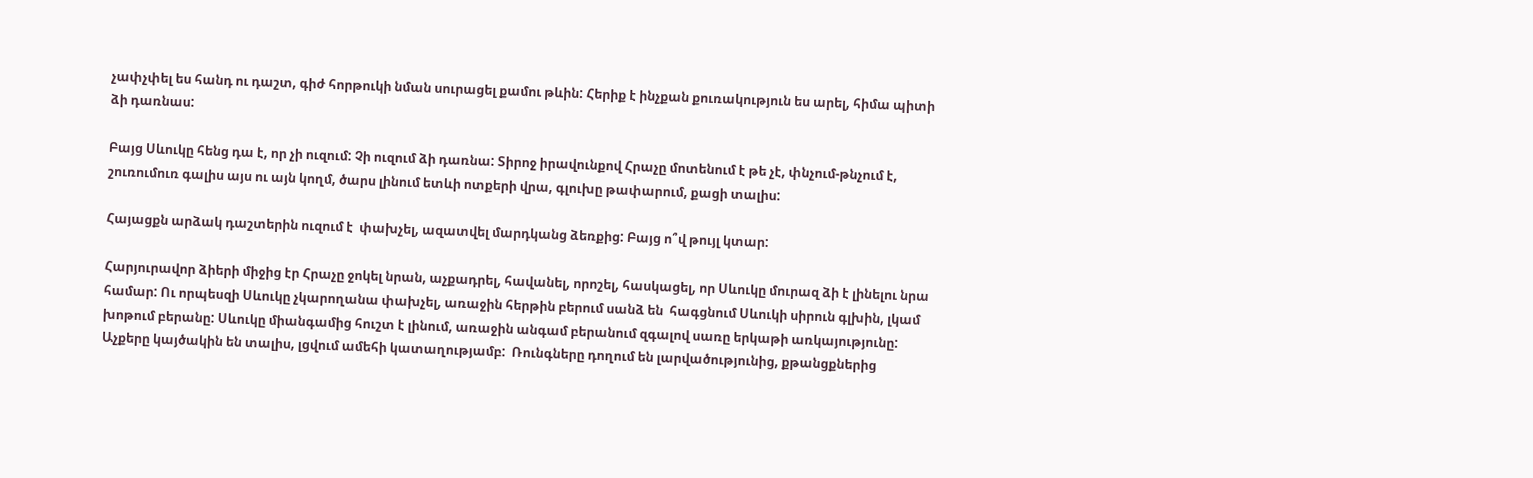չափչփել ես հանդ ու դաշտ, գիժ հորթուկի նման սուրացել քամու թևին: Հերիք է ինչքան քուռակություն ես արել, հիմա պիտի ձի դառնաս:

Բայց Սևուկը հենց դա է, որ չի ուզում: Չի ուզում ձի դառնա: Տիրոջ իրավունքով Հրաչը մոտենում է թե չէ, փնչում-թնչում է, շուռումուռ գալիս այս ու այն կողմ, ծարս լինում ետևի ոտքերի վրա, գլուխը թափարում, քացի տալիս:

Հայացքն արձակ դաշտերին ուզում է  փախչել, ազատվել մարդկանց ձեռքից: Բայց ո՞վ թույլ կտար:

Հարյուրավոր ձիերի միջից էր Հրաչը ջոկել նրան, աչքադրել, հավանել, որոշել, հասկացել, որ Սևուկը մուրազ ձի է լինելու նրա համար: Ու որպեսզի Սևուկը չկարողանա փախչել, առաջին հերթին բերում սանձ են  հագցնում Սևուկի սիրուն գլխին, լկամ խոթում բերանը: Սևուկը միանգամից հուշտ է լինում, առաջին անգամ բերանում զգալով սառը երկաթի առկայությունը: Աչքերը կայծակին են տալիս, լցվում ամեհի կատաղությամբ:  Ռունգները դողում են լարվածությունից, քթանցքներից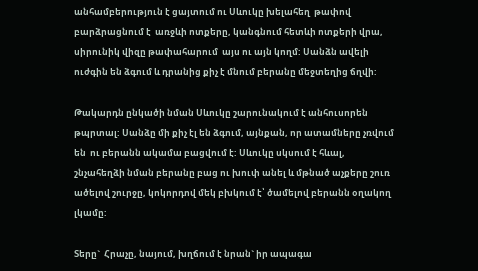անհամբերություն է ցայտում ու Սևուկը խելահեղ  թափով բարձրացնում է  առջևի ոտքերը, կանգնում հետևի ոտքերի վրա, սիրունիկ վիզը թափահարում  այս ու այն կողմ: Սանձն ավելի ուժգին են ձգում և դրանից քիչ է մնում բերանը մեջտեղից ճղվի:

Թակարդն ընկածի նման Սևուկը շարունակում է անհուսորեն թպրտալ: Սանձը մի քիչ էլ են ձգում, այնքան, որ ատամները չռվում են  ու բերանն ակամա բացվում է: Սևուկը սկսում է հևալ, շնչահեղձի նման բերանը բաց ու խուփ անել և մթնած աչքերը շուռ ածելով շուրջը, կոկորդով մեկ բխկում է՝ ծամելով բերանն օղակող լկամը:

Տերը`  Հրաչը, նայում, խղճում է նրան` իր ապագա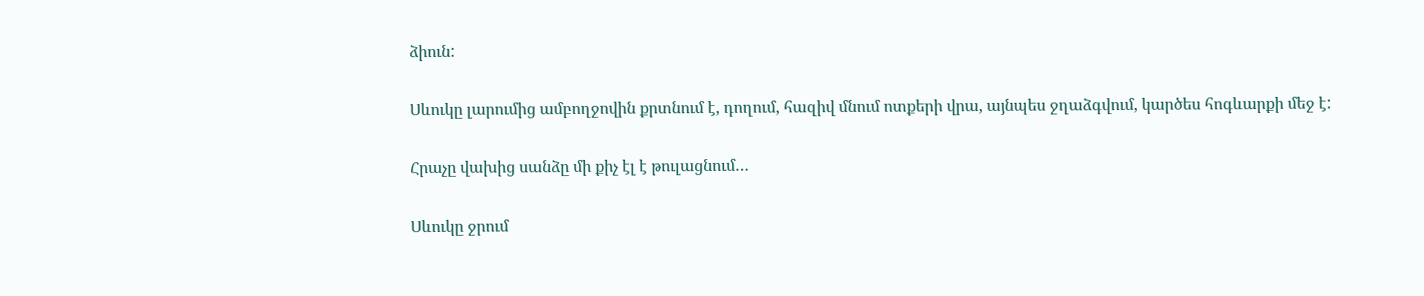ձիուն:

Սևուկը լարումից ամբողջովին քրտնում է, դողում, հազիվ մնում ոտքերի վրա, այնպես ջղաձգվում, կարծես հոգևարքի մեջ է:

Հրաչը վախից սանձը մի քիչ էլ է թուլացնում…

Սևուկը ջրում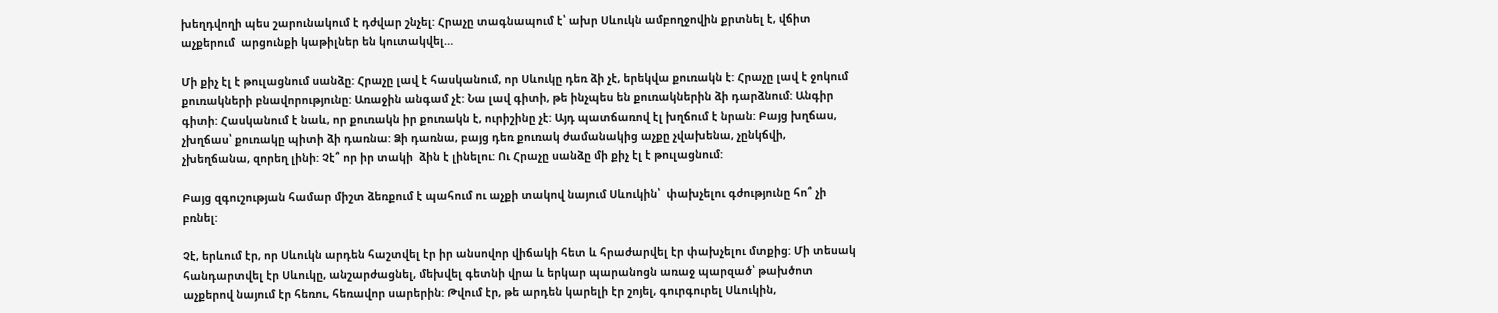խեղդվողի պես շարունակում է դժվար շնչել: Հրաչը տագնապում է՝ ախր Սևուկն ամբողջովին քրտնել է, վճիտ աչքերում  արցունքի կաթիլներ են կուտակվել…

Մի քիչ էլ է թուլացնում սանձը: Հրաչը լավ է հասկանում, որ Սևուկը դեռ ձի չէ, երեկվա քուռակն է: Հրաչը լավ է ջոկում քուռակների բնավորությունը: Առաջին անգամ չէ: Նա լավ գիտի, թե ինչպես են քուռակներին ձի դարձնում: Անգիր գիտի: Հասկանում է նաև, որ քուռակն իր քուռակն է, ուրիշինը չէ: Այդ պատճառով էլ խղճում է նրան: Բայց խղճաս, չխղճաս՝ քուռակը պիտի ձի դառնա: Ձի դառնա, բայց դեռ քուռակ ժամանակից աչքը չվախենա, չընկճվի, չխեղճանա, զորեղ լինի: Չէ՞ որ իր տակի  ձին է լինելու: Ու Հրաչը սանձը մի քիչ էլ է թուլացնում:

Բայց զգուշության համար միշտ ձեռքում է պահում ու աչքի տակով նայում Սևուկին՝  փախչելու գժությունը հո՞ չի բռնել:

Չէ, երևում էր, որ Սևուկն արդեն հաշտվել էր իր անսովոր վիճակի հետ և հրաժարվել էր փախչելու մտքից: Մի տեսակ հանդարտվել էր Սևուկը, անշարժացնել, մեխվել գետնի վրա և երկար պարանոցն առաջ պարզած՝ թախծոտ աչքերով նայում էր հեռու, հեռավոր սարերին: Թվում էր, թե արդեն կարելի էր շոյել, գուրգուրել Սևուկին,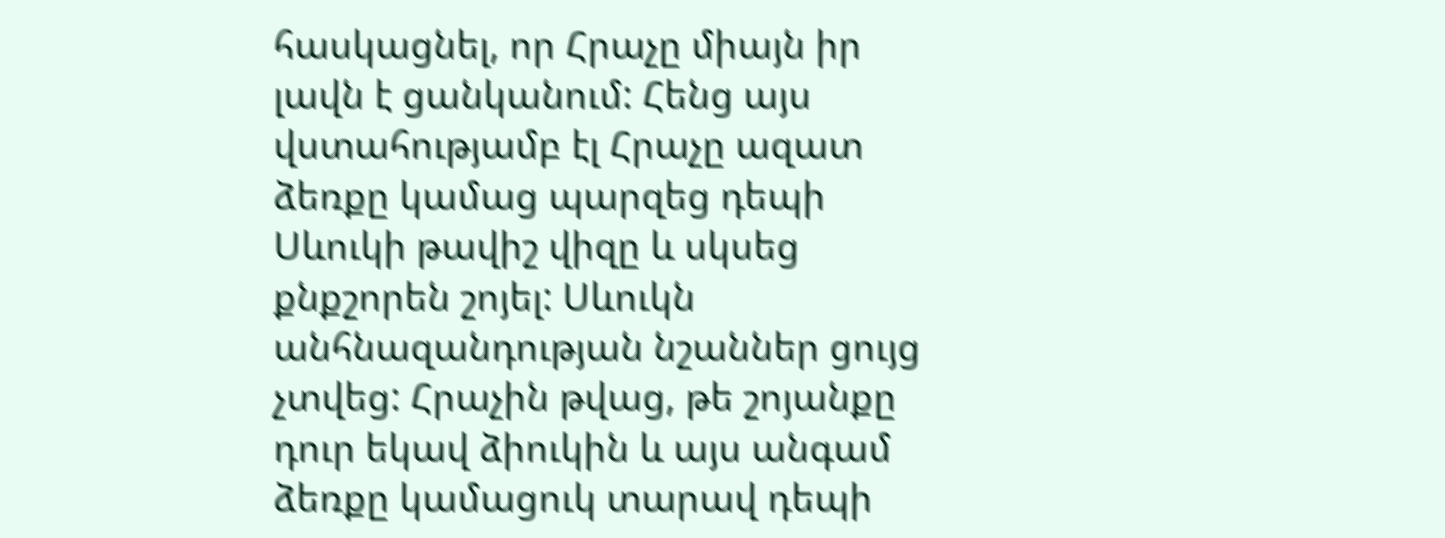հասկացնել, որ Հրաչը միայն իր  լավն է ցանկանում: Հենց այս վստահությամբ էլ Հրաչը ազատ ձեռքը կամաց պարզեց դեպի Սևուկի թավիշ վիզը և սկսեց քնքշորեն շոյել: Սևուկն անհնազանդության նշաններ ցույց չտվեց: Հրաչին թվաց, թե շոյանքը դուր եկավ ձիուկին և այս անգամ ձեռքը կամացուկ տարավ դեպի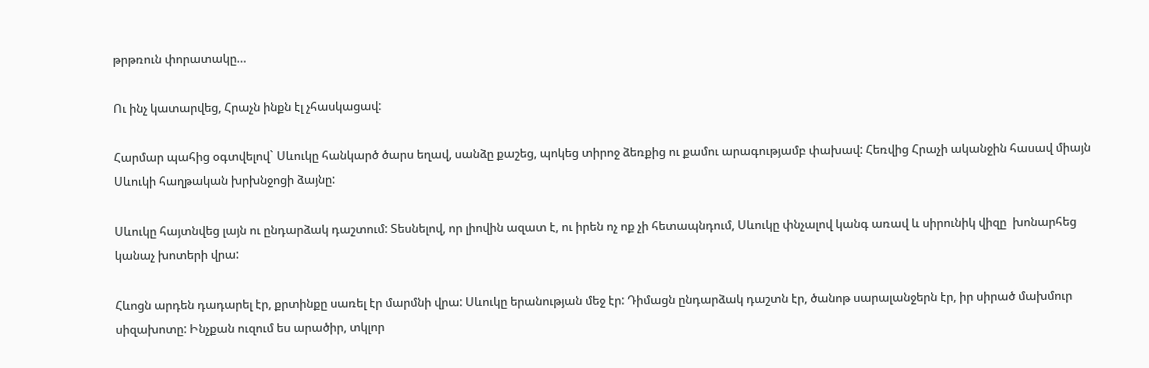թրթռուն փորատակը…

Ու ինչ կատարվեց, Հրաչն ինքն էլ չհասկացավ:

Հարմար պահից օգտվելով` Սևուկը հանկարծ ծարս եղավ, սանձը քաշեց, պոկեց տիրոջ ձեռքից ու քամու արագությամբ փախավ: Հեռվից Հրաչի ականջին հասավ միայն Սևուկի հաղթական խրխնջոցի ձայնը:

Սևուկը հայտնվեց լայն ու ընդարձակ դաշտում: Տեսնելով, որ լիովին ազատ է, ու իրեն ոչ ոք չի հետապնդում, Սևուկը փնչալով կանգ առավ և սիրունիկ վիզը  խոնարհեց կանաչ խոտերի վրա:

Հևոցն արդեն դադարել էր, քրտինքը սառել էր մարմնի վրա: Սևուկը երանության մեջ էր: Դիմացն ընդարձակ դաշտն էր, ծանոթ սարալանջերն էր, իր սիրած մախմուր սիզախոտը: Ինչքան ուզում ես արածիր, տկլոր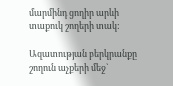մարմինդ ցողիր արևի տաքուկ շողերի տակ:

Ազատության բերկրանքը շողուն աչքերի մեջ`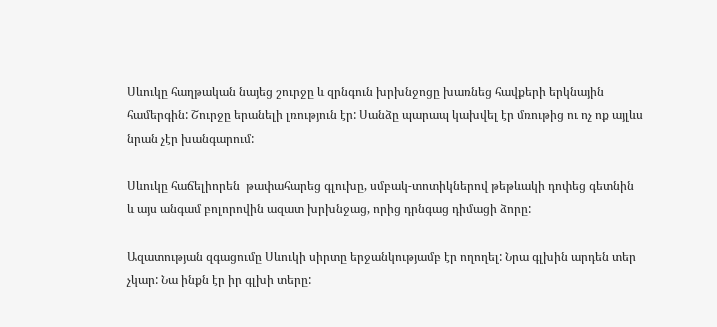Սևուկը հաղթական նայեց շուրջը և զրնգուն խրխնջոցը խառնեց հավքերի երկնային համերգին: Շուրջը երանելի լռություն էր: Սանձը պարապ կախվել էր մռութից ու ոչ ոք այլևս նրան չէր խանգարում:

Սևուկը հաճելիորեն  թափահարեց գլուխը, սմբակ-տոտիկներով թեթևակի դոփեց գետնին և այս անգամ բոլորովին ազատ խրխնջաց, որից դրնգաց դիմացի ձորը:

Ազատության զգացումը Սևուկի սիրտը երջանկությամբ էր ողողել: Նրա գլխին արդեն տեր չկար: Նա ինքն էր իր գլխի տերը: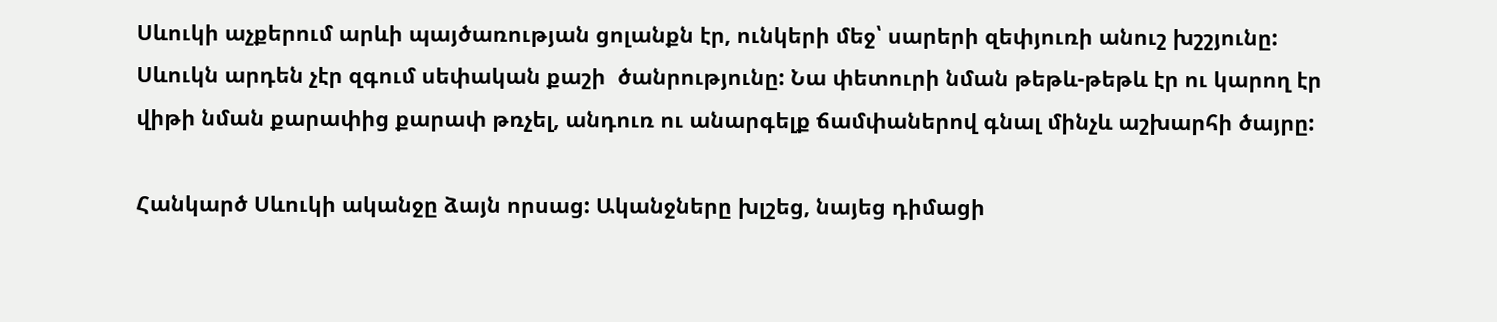Սևուկի աչքերում արևի պայծառության ցոլանքն էր, ունկերի մեջ՝ սարերի զեփյուռի անուշ խշշյունը: Սևուկն արդեն չէր զգում սեփական քաշի  ծանրությունը: Նա փետուրի նման թեթև-թեթև էր ու կարող էր վիթի նման քարափից քարափ թռչել, անդուռ ու անարգելք ճամփաներով գնալ մինչև աշխարհի ծայրը:

Հանկարծ Սևուկի ականջը ձայն որսաց: Ականջները խլշեց, նայեց դիմացի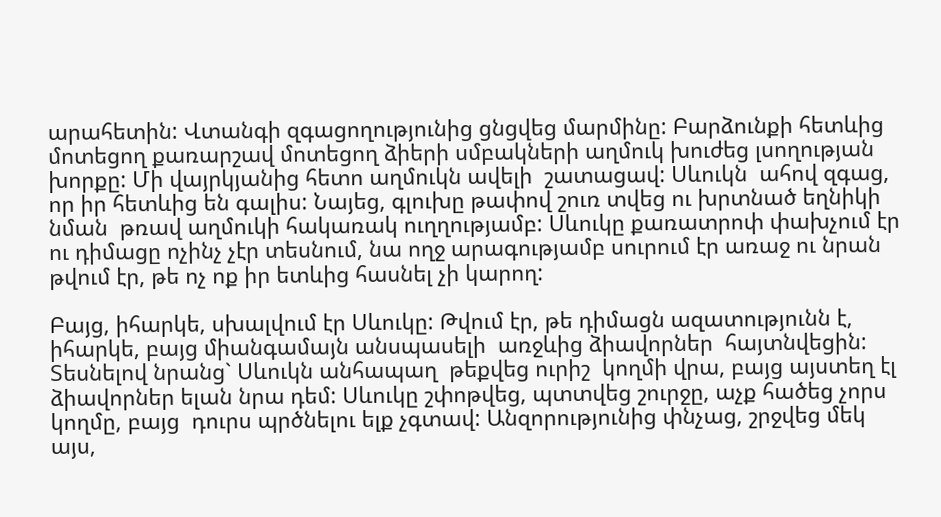արահետին: Վտանգի զգացողությունից ցնցվեց մարմինը: Բարձունքի հետևից մոտեցող քառարշավ մոտեցող ձիերի սմբակների աղմուկ խուժեց լսողության խորքը: Մի վայրկյանից հետո աղմուկն ավելի  շատացավ: Սևուկն  ահով զգաց, որ իր հետևից են գալիս: Նայեց, գլուխը թափով շուռ տվեց ու խրտնած եղնիկի նման  թռավ աղմուկի հակառակ ուղղությամբ: Սևուկը քառատրոփ փախչում էր ու դիմացը ոչինչ չէր տեսնում, նա ողջ արագությամբ սուրում էր առաջ ու նրան թվում էր, թե ոչ ոք իր ետևից հասնել չի կարող:

Բայց, իհարկե, սխալվում էր Սևուկը: Թվում էր, թե դիմացն ազատությունն է, իհարկե, բայց միանգամայն անսպասելի  առջևից ձիավորներ  հայտնվեցին: Տեսնելով նրանց` Սևուկն անհապաղ  թեքվեց ուրիշ  կողմի վրա, բայց այստեղ էլ ձիավորներ ելան նրա դեմ: Սևուկը շփոթվեց, պտտվեց շուրջը, աչք հածեց չորս կողմը, բայց  դուրս պրծնելու ելք չգտավ: Անզորությունից փնչաց, շրջվեց մեկ այս,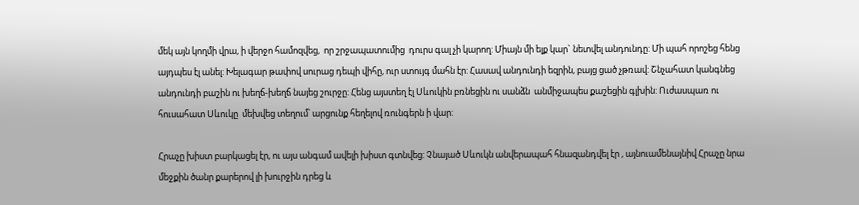մեկ այն կողմի վրա, ի վերջո համոզվեց,  որ շրջապատումից  դուրս գալ չի կարող: Միայն մի ելք կար` նետվել անդունդը: Մի պահ որոշեց հենց այդպես էլ անել: Խելագար թափով սուրաց դեպի վիհը, ուր ստույգ մահն էր: Հասավ անդունդի եզրին, բայց ցած չթռավ: Շնչահատ կանգնեց անդունդի բաշին ու խեղճ-խեղճ նայեց շուրջը: Հենց այստեղ էլ Սևուկին բռնեցին ու սանձն  անմիջապես քաշեցին գլխին: Ուժասպառ ու հուսահատ Սևուկը  մեխվեց տեղում՝ արցունք հեղելով ռունգերն ի վար:

Հրաչը խիստ բարկացել էր, ու այս անգամ ավելի խիստ գտնվեց: Չնայած Սևուկն անվերապահ հնազանդվել էր , այնուամենայնիվ Հրաչը նրա մեջքին ծանր քարերով լի խուրջին դրեց և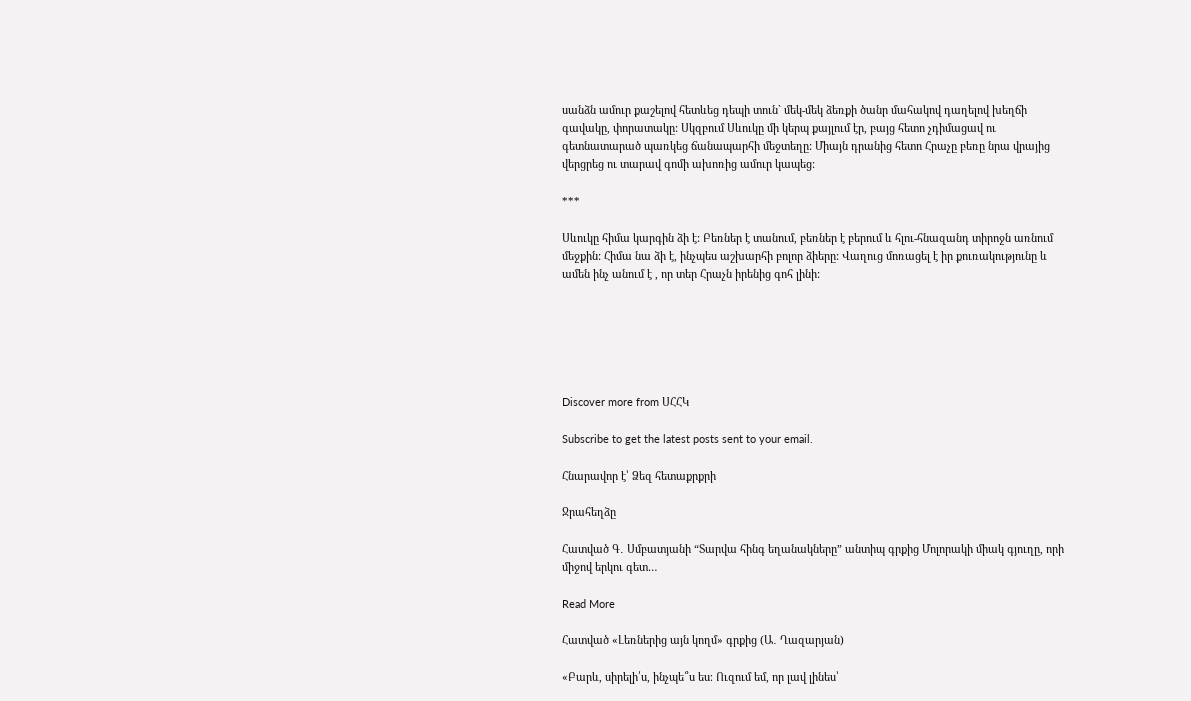սանձն ամուր քաշելով հետևեց դեպի տուն` մեկ-մեկ ձեռքի ծանր մահակով դաղելով խեղճի  գավակը, փորատակը: Սկզբում Սևուկը մի կերպ քայլում էր, բայց հետո չդիմացավ ու գետնատարած պառկեց ճանապարհի մեջտեղը: Միայն դրանից հետո Հրաչը բեռը նրա վրայից վերցրեց ու տարավ գոմի ախոռից ամուր կապեց:

***

Սևուկը հիմա կարգին ձի է: Բեռներ է տանում, բեռներ է բերում և հլու-հնազանդ տիրոջն առնում մեջքին: Հիմա նա ձի է, ինչպես աշխարհի բոլոր ձիերը: Վաղուց մոռացել է իր քուռակությունը և ամեն ինչ անում է , որ տեր Հրաչն իրենից գոհ լինի:






Discover more from ՍՀՀԿ

Subscribe to get the latest posts sent to your email.

Հնարավոր է՝ Ձեզ հետաքրքրի

Ջրահեղձը

Հատված Գ․ Սմբատյանի “Տարվա հինգ եղանակները” անտիպ գրքից Մոլորակի միակ գյուղը, որի միջով երկու գետ…

Read More

Հատված «Լեռներից այն կողմ» գրքից (Ա․ Ղազարյան)

«Բարև, սիրելի՛ս, ինչպե՞ս ես։ Ուզում եմ, որ լավ լինես՝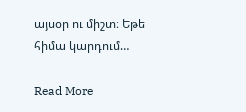այսօր ու միշտ։ Եթե հիմա կարդում…

Read More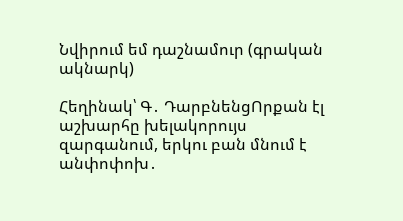Նվիրում եմ դաշնամուր (գրական ակնարկ)

Հեղինակ՝ Գ․ ԴարբնենցՈրքան էլ աշխարհը խելակորույս զարգանում, երկու բան մնում է անփոփոխ․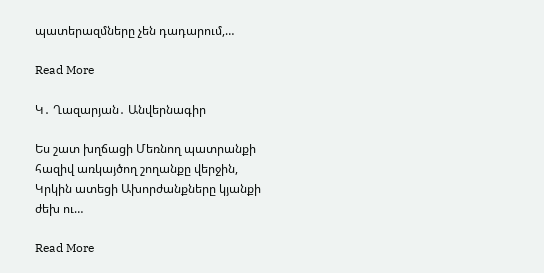պատերազմները չեն դադարում,…

Read More

Կ․ Ղազարյան․ Անվերնագիր

Ես շատ խղճացի Մեռնող պատրանքի հազիվ առկայծող շողանքը վերջին, Կրկին ատեցի Ախորժանքները կյանքի ժեխ ու…

Read More